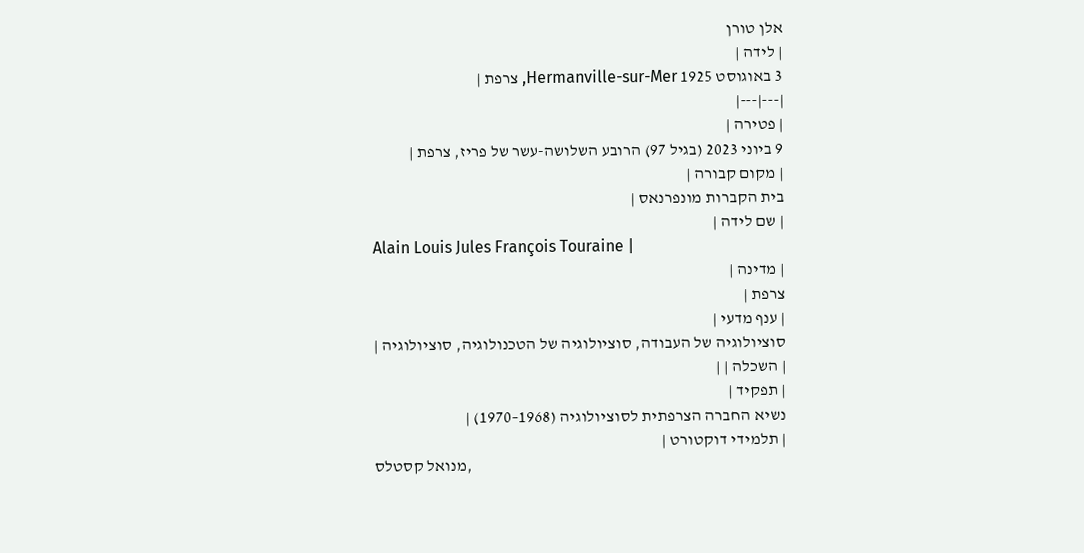אלן טורן
| לידה |
3 באוגוסט 1925 Hermanville-sur-Mer, צרפת |
|---|---|
| פטירה |
9 ביוני 2023 (בגיל 97) הרובע השלושה-עשר של פריז, צרפת |
| מקום קבורה |
בית הקברות מונפרנאס |
| שם לידה |
Alain Louis Jules François Touraine |
| מדינה |
צרפת |
| ענף מדעי |
סוציולוגיה של העבודה, סוציולוגיה של הטכנולוגיה, סוציולוגיה |
| השכלה | |
| תפקיד |
נשיא החברה הצרפתית לסוציולוגיה (1968–1970) |
| תלמידי דוקטורט |
מנואל קסטלס,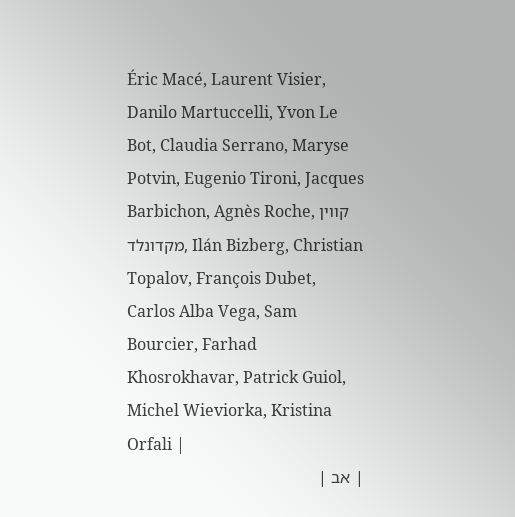Éric Macé, Laurent Visier, Danilo Martuccelli, Yvon Le Bot, Claudia Serrano, Maryse Potvin, Eugenio Tironi, Jacques Barbichon, Agnès Roche, קווין מקדונלד, Ilán Bizberg, Christian Topalov, François Dubet, Carlos Alba Vega, Sam Bourcier, Farhad Khosrokhavar, Patrick Guiol, Michel Wieviorka, Kristina Orfali |
| אב |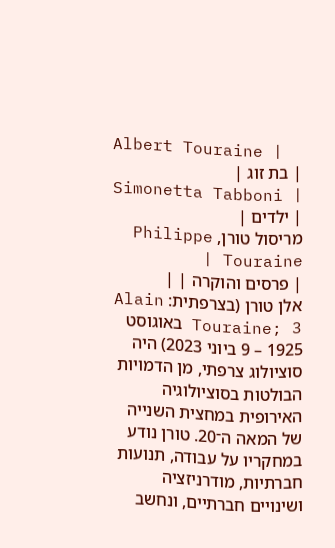Albert Touraine |
| בת זוג |
Simonetta Tabboni |
| ילדים |
מריסול טורן, Philippe Touraine |
| פרסים והוקרה | |
אלן טורן (בצרפתית: Alain Touraine; 3 באוגוסט 1925 – 9 ביוני 2023) היה סוציולוג צרפתי, מן הדמויות הבולטות בסוציולוגיה האירופית במחצית השנייה של המאה ה־20. טורן נודע במחקריו על עבודה, תנועות חברתיות, מודרניזציה ושינויים חברתיים, ונחשב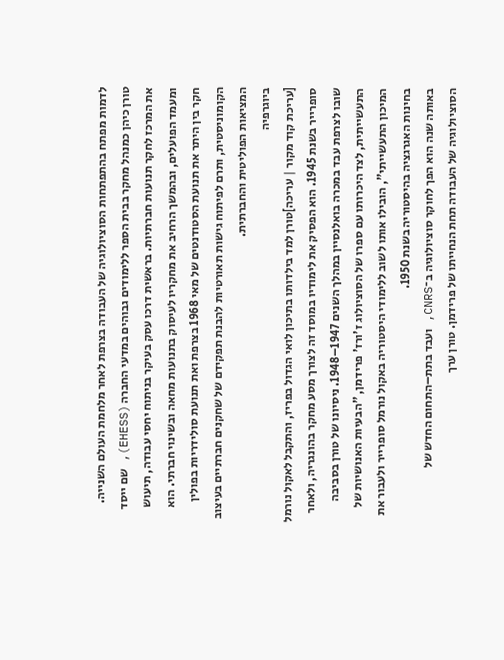לדמות מפתח בהתפתחות הסוציולוגיה של העבודה בצרפת לאחר מלחמת העולם השנייה.
טורן כיהן כמנהל מחקר בבית הספר ללימודים גבוהים במדעי החברה (EHESS), שם ייסד את המרכז לחקר תנועות חברתיות. בראשית דרכו עסק בעיקר בניתוח יחסי עבודה, תיעוש ומעמד הפועלים, ובהמשך הרחיב את מחקריו לעיסוק בתנועות מחאה ובשינוי חברתי. הוא חקר בין היתר את תנועת הסטודנטים של מאי 1968 בצרפת ואת תנועת סולידריות בפולין הקומוניסטית, ותרם לפיתוח גישות תאורטיות להבנת תפקידם של שחקנים חברתיים בעיצוב המציאות הפוליטית והחברתית.
ביוגרפיה
[עריכת קוד מקור | עריכה]טורן למד בילדותו בתיכון לואי הגדול בפריז, והתקבל לאקול נורמל סופרייר בשנת 1945. הוא הפסיק את לימודיו במוסד זה לצורך מסע מחקר בהונגריה, ולאחר שובו לצרפת עבד במכרה בואלנסיין במהלך השנים 1947–1948. ניסיונו של טורן בסביבה התעשייתית, לצד היכרותו עם ספרו של הסוציולוג ז'ורז' פרידמן, "הבעיות האנושיות של המיכון התעשייתי", הובילו אותו לשוב ללימודי היסטוריה באקול נורמל סופרייר ולעבור את בחינות האגרגציה בהיסטוריה בשנת 1950.
באותה שנה הוא הפך לחוקר סוציולוגיה ב־CNRS, ועבד בתת–התחום החדש של הסוציולוגיה של העבודה תחת הנחייתו של פרידמן. טורן ערך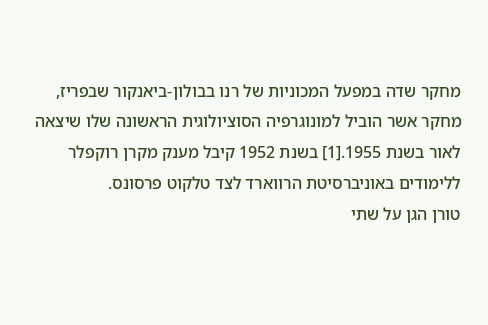מחקר שדה במפעל המכוניות של רנו בבולון-ביאנקור שבפריז, מחקר אשר הוביל למונוגרפיה הסוציולוגית הראשונה שלו שיצאה לאור בשנת 1955.[1] בשנת 1952 קיבל מענק מקרן רוקפלר ללימודים באוניברסיטת הרווארד לצד טלקוט פרסונס.
טורן הגן על שתי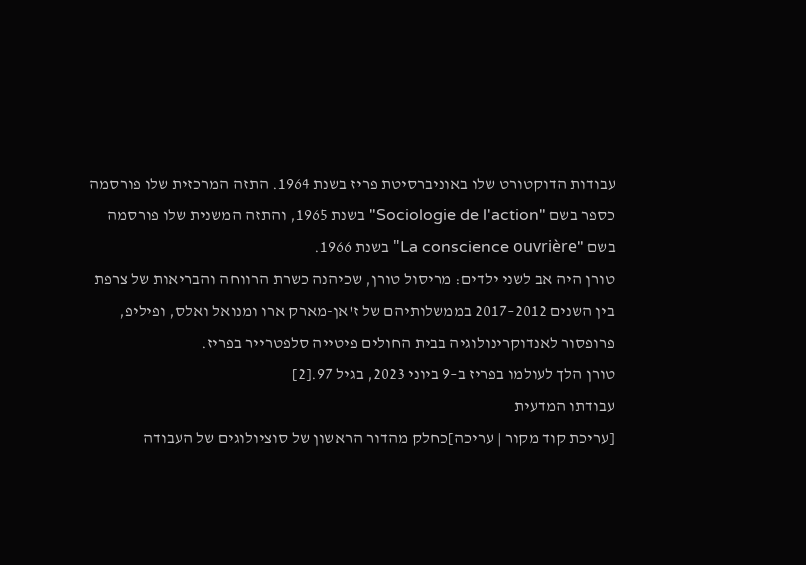עבודות הדוקטורט שלו באוניברסיטת פריז בשנת 1964. התזה המרכזית שלו פורסמה כספר בשם "Sociologie de l'action" בשנת 1965, והתזה המשנית שלו פורסמה בשם "La conscience ouvrière" בשנת 1966.
טורן היה אב לשני ילדים: מריסול טורן, שכיהנה כשרת הרווחה והבריאות של צרפת בין השנים 2012–2017 בממשלותיהם של ז'אן-מארק ארו ומנואל ואלס, ופיליפ, פרופסור לאנדוקרינולוגיה בבית החולים פיטייה סלפטרייר בפריז.
טורן הלך לעולמו בפריז ב–9 ביוני 2023, בגיל 97.[2]
עבודתו המדעית
[עריכת קוד מקור | עריכה]כחלק מהדור הראשון של סוציולוגים של העבודה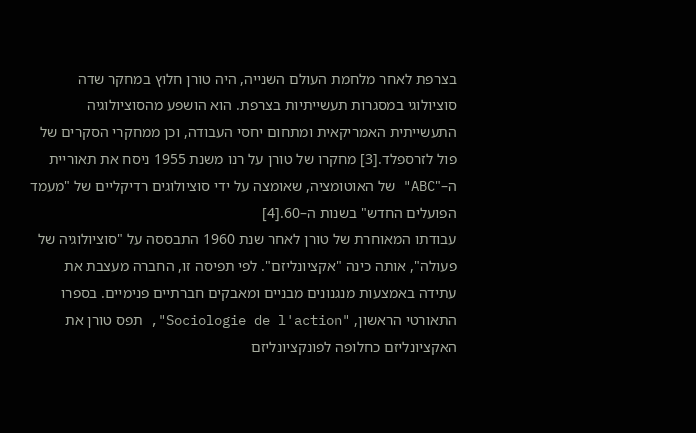בצרפת לאחר מלחמת העולם השנייה, היה טורן חלוץ במחקר שדה סוציולוגי במסגרות תעשייתיות בצרפת. הוא הושפע מהסוציולוגיה התעשייתית האמריקאית ומתחום יחסי העבודה, וכן ממחקרי הסקרים של פול לזרספלד.[3] מחקרו של טורן על רנו משנת 1955 ניסח את תאוריית ה–"ABC" של האוטומציה, שאומצה על ידי סוציולוגים רדיקליים של "מעמד הפועלים החדש" בשנות ה–60.[4]
עבודתו המאוחרת של טורן לאחר שנת 1960 התבססה על "סוציולוגיה של פעולה", אותה כינה "אקציונליזם". לפי תפיסה זו, החברה מעצבת את עתידה באמצעות מנגנונים מבניים ומאבקים חברתיים פנימיים. בספרו התאורטי הראשון, "Sociologie de l'action", תפס טורן את האקציונליזם כחלופה לפונקציונליזם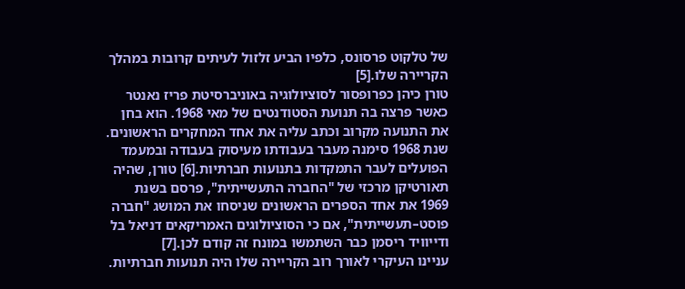של טלקוט פרסונס, כלפיו הביע זלזול לעיתים קרובות במהלך הקריירה שלו.[5]
טורן כיהן כפרופסור לסוציולוגיה באוניברסיטת פריז נאנטר כאשר פרצה בה תנועת הסטודנטים של מאי 1968. הוא בחן את התנועה מקרוב וכתב עליה את אחד המחקרים הראשונים. שנת 1968 סימנה מעבר בעבודתו מעיסוק בעבודה ובמעמד הפועלים לעבר התמקדות בתנועות חברתיות.[6] טורן, שהיה תאורטיקן מרכזי של "החברה התעשייתית", פרסם בשנת 1969 את אחד הספרים הראשונים שניסחו את המושג "חברה פוסט–תעשייתית", אם כי הסוציולוגים האמריקאים דניאל בל ודייוויד ריסמן כבר השתמשו במונח זה קודם לכן.[7]
עניינו העיקרי לאורך רוב הקריירה שלו היה תנועות חברתיות.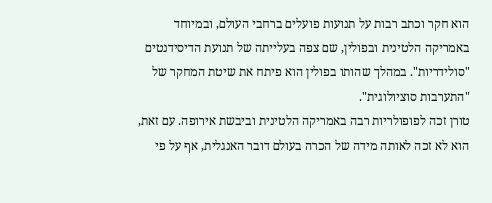הוא חקר וכתב רבות על תנועות פועלים ברחבי העולם, ובמיוחד באמריקה הלטינית ובפולין, שם צפה בעלייתה של תנועת הדיסידנטים "סולידריות". במהלך שהותו בפולין הוא פיתח את שיטת המחקר של "התערבות סוציולוגית".
טורן זכה לפופולריות רבה באמריקה הלטינית וביבשת אירופה. עם זאת, הוא לא זכה לאותה מידה של הכרה בעולם דובר האנגלית, אף על פי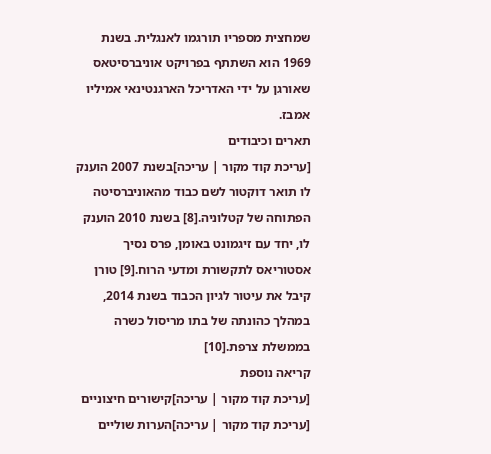שמחצית מספריו תורגמו לאנגלית. בשנת 1969 הוא השתתף בפרויקט אוניברסיטאס שאורגן על ידי האדריכל הארגנטינאי אמיליו אמבז.
תארים וכיבודים
[עריכת קוד מקור | עריכה]בשנת 2007 הוענק לו תואר דוקטור לשם כבוד מהאוניברסיטה הפתוחה של קטלוניה.[8] בשנת 2010 הוענק לו, יחד עם זיגמונט באומן, פרס נסיך אסטוריאס לתקשורת ומדעי הרוח.[9] טורן קיבל את עיטור לגיון הכבוד בשנת 2014, במהלך כהונתה של בתו מריסול כשרה בממשלת צרפת.[10]
קריאה נוספת
[עריכת קוד מקור | עריכה]קישורים חיצוניים
[עריכת קוד מקור | עריכה]הערות שוליים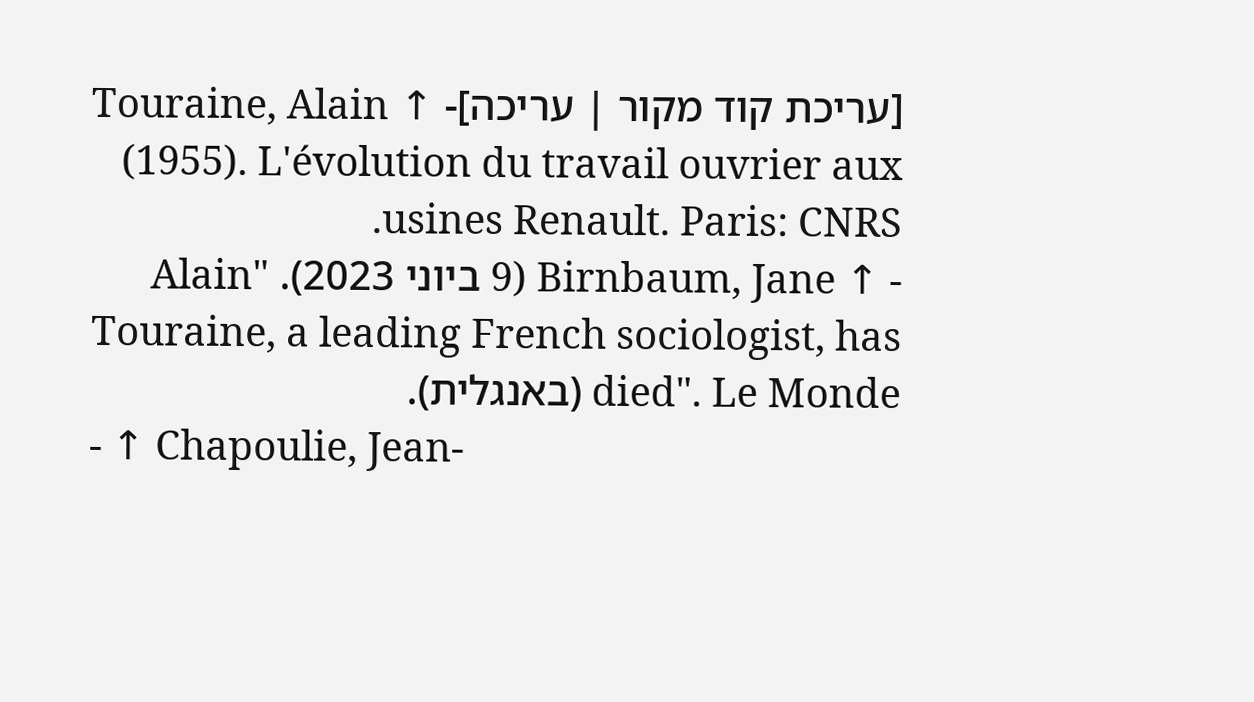[עריכת קוד מקור | עריכה]- ↑ Touraine, Alain (1955). L'évolution du travail ouvrier aux usines Renault. Paris: CNRS.
- ↑ Birnbaum, Jane (9 ביוני 2023). "Alain Touraine, a leading French sociologist, has died". Le Monde (באנגלית).
- ↑ Chapoulie, Jean-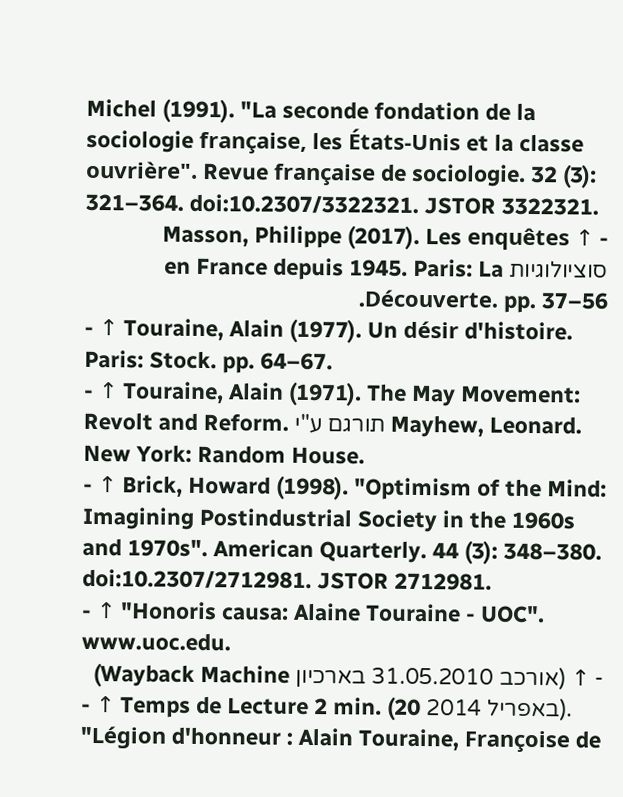Michel (1991). "La seconde fondation de la sociologie française, les États-Unis et la classe ouvrière". Revue française de sociologie. 32 (3): 321–364. doi:10.2307/3322321. JSTOR 3322321.
- ↑ Masson, Philippe (2017). Les enquêtes סוציולוגיות en France depuis 1945. Paris: La Découverte. pp. 37–56.
- ↑ Touraine, Alain (1977). Un désir d'histoire. Paris: Stock. pp. 64–67.
- ↑ Touraine, Alain (1971). The May Movement: Revolt and Reform. תורגם ע"י Mayhew, Leonard. New York: Random House.
- ↑ Brick, Howard (1998). "Optimism of the Mind: Imagining Postindustrial Society in the 1960s and 1970s". American Quarterly. 44 (3): 348–380. doi:10.2307/2712981. JSTOR 2712981.
- ↑ "Honoris causa: Alaine Touraine - UOC". www.uoc.edu.
- ↑ (אורכב 31.05.2010 בארכיון Wayback Machine)
- ↑ Temps de Lecture 2 min. (20 באפריל 2014). "Légion d'honneur : Alain Touraine, Françoise de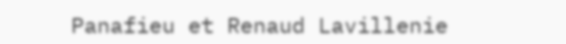Panafieu et Renaud Lavillenie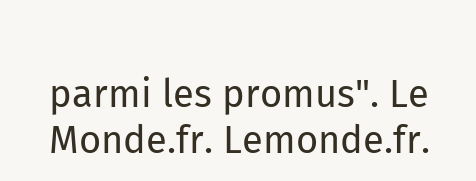parmi les promus". Le Monde.fr. Lemonde.fr.